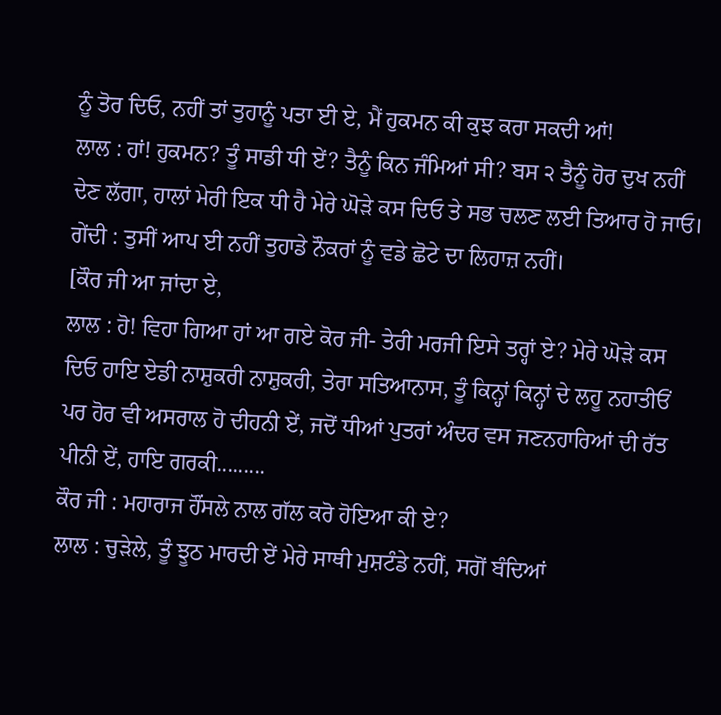ਨੂੰ ਤੋਰ ਦਿਓ, ਨਹੀਂ ਤਾਂ ਤੁਹਾਨੂੰ ਪਤਾ ਈ ਏ, ਮੈਂ ਹੁਕਮਨ ਕੀ ਕੁਝ ਕਰਾ ਸਕਦੀ ਆਂ!
ਲਾਲ : ਹਾਂ! ਹੁਕਮਨ? ਤੂੰ ਸਾਡੀ ਧੀ ਏਂ? ਤੈਨੂੰ ਕਿਨ ਜੰਮਿਆਂ ਸੀ? ਬਸ ੨ ਤੈਨੂੰ ਹੋਰ ਦੁਖ ਨਹੀਂ ਦੇਣ ਲੱਗਾ, ਹਾਲਾਂ ਮੇਰੀ ਇਕ ਧੀ ਹੈ ਮੇਰੇ ਘੋੜੇ ਕਸ ਦਿਓ ਤੇ ਸਭ ਚਲਣ ਲਈ ਤਿਆਰ ਹੋ ਜਾਓ।
ਗੇਂਦੀ : ਤੁਸੀਂ ਆਪ ਈ ਨਹੀਂ ਤੁਹਾਡੇ ਨੌਕਰਾਂ ਨੂੰ ਵਡੇ ਛੋਟੇ ਦਾ ਲਿਹਾਜ਼ ਨਹੀਂ।
[ਕੌਰ ਜੀ ਆ ਜਾਂਦਾ ਏ,
ਲਾਲ : ਹੋ! ਵਿਹਾ ਗਿਆ ਹਾਂ ਆ ਗਏ ਕੋਰ ਜੀ- ਤੇਰੀ ਮਰਜੀ ਇਸੇ ਤਰ੍ਹਾਂ ਏ? ਮੇਰੇ ਘੋੜੇ ਕਸ ਦਿਓ ਹਾਇ ਏਡੀ ਨਾਸ਼ੁਕਰੀ ਨਾਸ਼ੁਕਰੀ, ਤੇਰਾ ਸਤਿਆਨਾਸ, ਤੂੰ ਕਿਨ੍ਹਾਂ ਕਿਨ੍ਹਾਂ ਦੇ ਲਹੂ ਨਹਾਤੀਓਂ ਪਰ ਹੋਰ ਵੀ ਅਸਰਾਲ ਹੋ ਦੀਹਨੀ ਏਂ, ਜਦੋਂ ਧੀਆਂ ਪੁਤਰਾਂ ਅੰਦਰ ਵਸ ਜਣਨਹਾਰਿਆਂ ਦੀ ਰੱਤ ਪੀਨੀ ਏਂ, ਹਾਇ ਗਰਕੀ.........
ਕੌਰ ਜੀ : ਮਹਾਰਾਜ ਹੌਂਸਲੇ ਨਾਲ ਗੱਲ ਕਰੋ ਹੋਇਆ ਕੀ ਏ?
ਲਾਲ : ਚੁੜੇਲੇ, ਤੂੰ ਝੂਠ ਮਾਰਦੀ ਏਂ ਮੇਰੇ ਸਾਥੀ ਮੁਸ਼ਟੰਡੇ ਨਹੀਂ, ਸਗੋਂ ਬੰਦਿਆਂ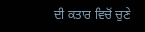ਦੀ ਕਤਾਰ ਵਿਚੋਂ ਚੁਣੇ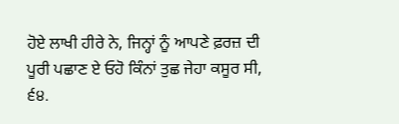ਹੋਏ ਲਾਖੀ ਹੀਰੇ ਨੇ, ਜਿਨ੍ਹਾਂ ਨੂੰ ਆਪਣੇ ਫ਼ਰਜ਼ ਦੀ ਪੂਰੀ ਪਛਾਣ ਏ ਓਹੋ ਕਿੰਨਾਂ ਤੁਛ ਜੇਹਾ ਕਸੂਰ ਸੀ,
੬੪.